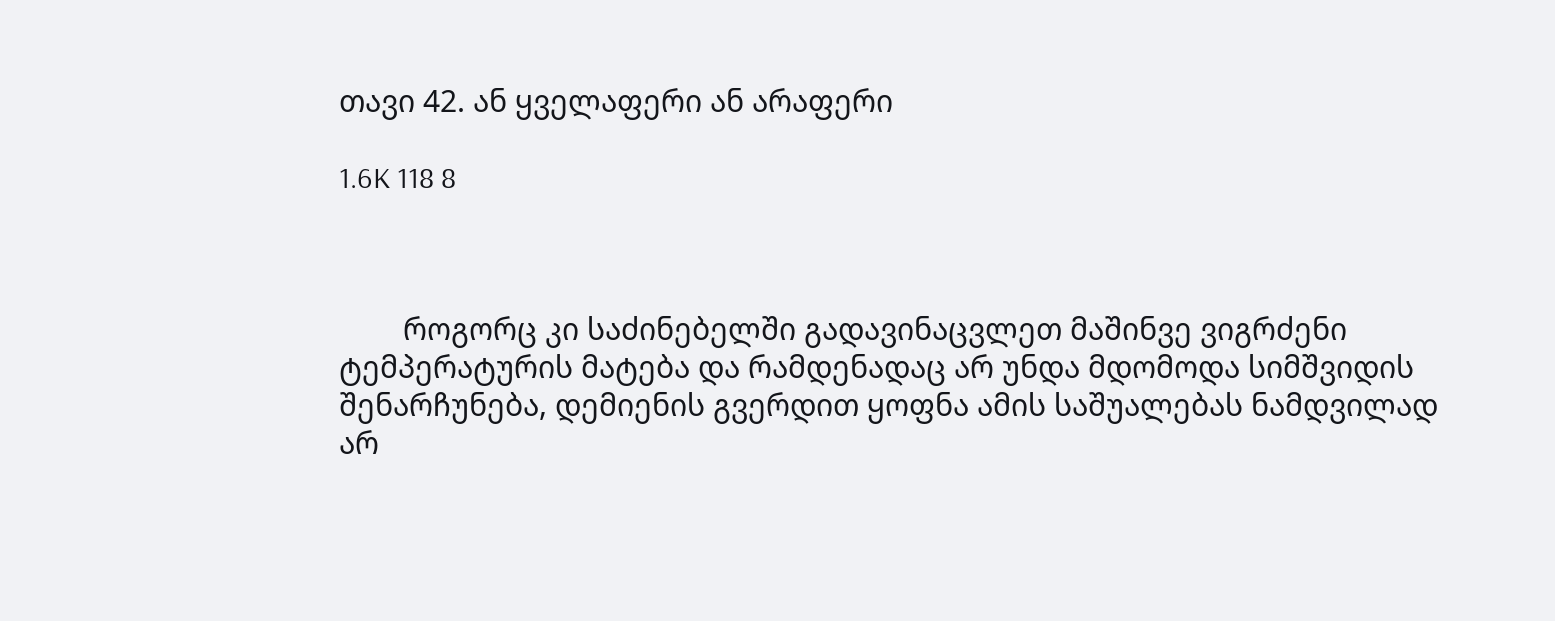თავი 42. ან ყველაფერი ან არაფერი

1.6K 118 8



        როგორც კი საძინებელში გადავინაცვლეთ მაშინვე ვიგრძენი ტემპერატურის მატება და რამდენადაც არ უნდა მდომოდა სიმშვიდის შენარჩუნება, დემიენის გვერდით ყოფნა ამის საშუალებას ნამდვილად არ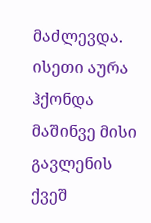მაძლევდა. ისეთი აურა ჰქონდა მაშინვე მისი გავლენის ქვეშ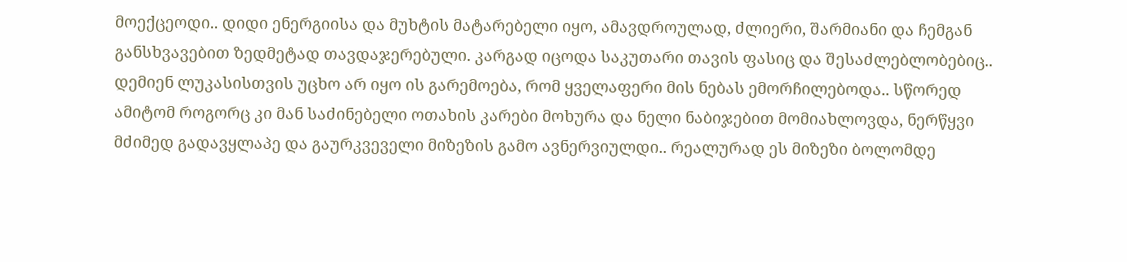მოექცეოდი.. დიდი ენერგიისა და მუხტის მატარებელი იყო, ამავდროულად, ძლიერი, შარმიანი და ჩემგან განსხვავებით ზედმეტად თავდაჯერებული. კარგად იცოდა საკუთარი თავის ფასიც და შესაძლებლობებიც.. დემიენ ლუკასისთვის უცხო არ იყო ის გარემოება, რომ ყველაფერი მის ნებას ემორჩილებოდა.. სწორედ ამიტომ როგორც კი მან საძინებელი ოთახის კარები მოხურა და ნელი ნაბიჯებით მომიახლოვდა, ნერწყვი მძიმედ გადავყლაპე და გაურკვეველი მიზეზის გამო ავნერვიულდი.. რეალურად ეს მიზეზი ბოლომდე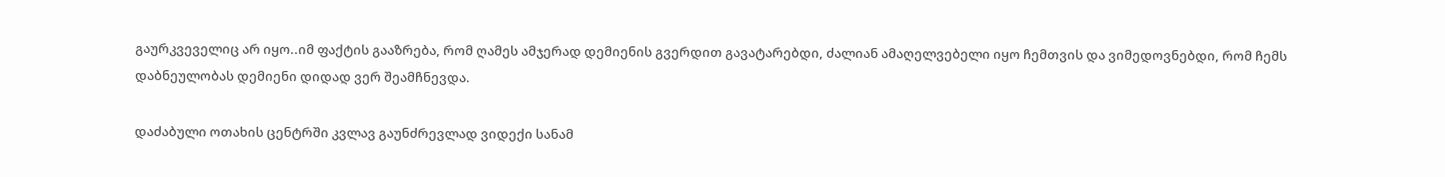გაურკვეველიც არ იყო..იმ ფაქტის გააზრება, რომ ღამეს ამჯერად დემიენის გვერდით გავატარებდი, ძალიან ამაღელვებელი იყო ჩემთვის და ვიმედოვნებდი, რომ ჩემს დაბნეულობას დემიენი დიდად ვერ შეამჩნევდა.

დაძაბული ოთახის ცენტრში კვლავ გაუნძრევლად ვიდექი სანამ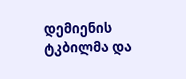დემიენის ტკბილმა და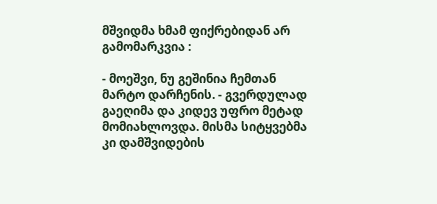მშვიდმა ხმამ ფიქრებიდან არ გამომარკვია :

- მოეშვი, ნუ გეშინია ჩემთან მარტო დარჩენის. - გვერდულად გაეღიმა და კიდევ უფრო მეტად მომიახლოვდა. მისმა სიტყვებმა კი დამშვიდების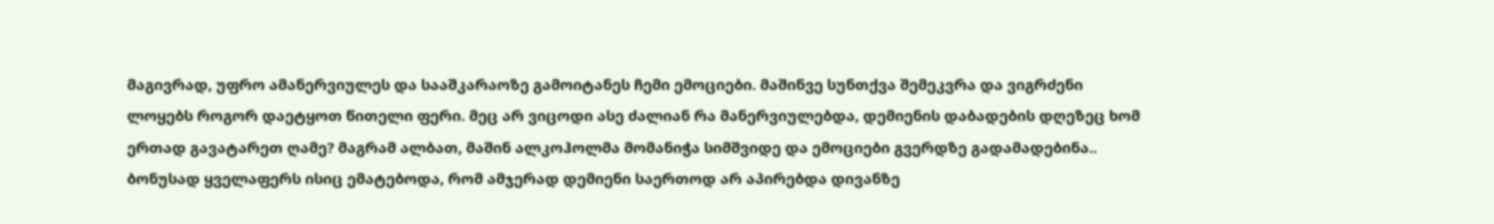მაგივრად, უფრო ამანერვიულეს და სააშკარაოზე გამოიტანეს ჩემი ემოციები. მაშინვე სუნთქვა შემეკვრა და ვიგრძენი ლოყებს როგორ დაეტყოთ წითელი ფერი. მეც არ ვიცოდი ასე ძალიან რა მანერვიულებდა, დემიენის დაბადების დღეზეც ხომ ერთად გავატარეთ ღამე? მაგრამ ალბათ, მაშინ ალკოჰოლმა მომანიჭა სიმშვიდე და ემოციები გვერდზე გადამადებინა.. ბონუსად ყველაფერს ისიც ემატებოდა, რომ ამჯერად დემიენი საერთოდ არ აპირებდა დივანზე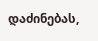დაძინებას,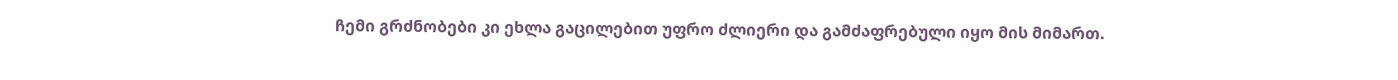ჩემი გრძნობები კი ეხლა გაცილებით უფრო ძლიერი და გამძაფრებული იყო მის მიმართ.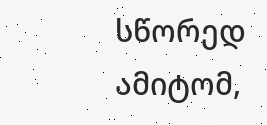სწორედ ამიტომ,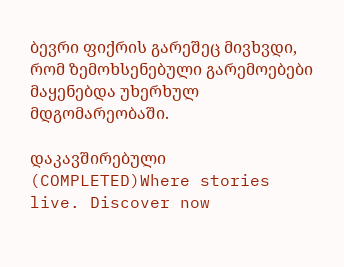ბევრი ფიქრის გარეშეც მივხვდი, რომ ზემოხსენებული გარემოებები მაყენებდა უხერხულ მდგომარეობაში.

დაკავშირებული (COMPLETED)Where stories live. Discover now